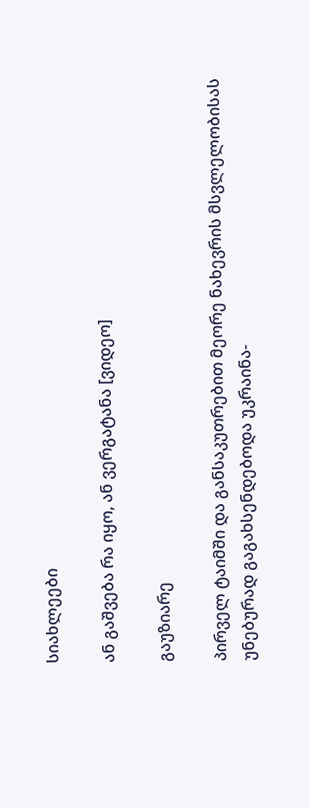სიახლეები

ან გაშვება რა იყო, ან ვერგატანა [ვიდეო]

გაუზიარე

პირველ ტაიმში და განსაკუთრებით მეორე ნახევრის მსვლელობისას უნებურად გაგახსენდებოდა უკრაინა-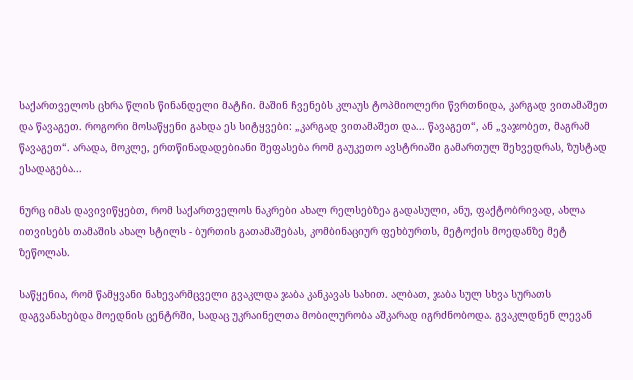საქართველოს ცხრა წლის წინანდელი მატჩი. მაშინ ჩვენებს კლაუს ტოპმიოლერი წვრთნიდა, კარგად ვითამაშეთ და წავაგეთ. როგორი მოსაწყენი გახდა ეს სიტყვები: „კარგად ვითამაშეთ და... წავაგეთ“, ან „ვაჯობეთ, მაგრამ წავაგეთ“. არადა, მოკლე, ერთწინადადებიანი შეფასება რომ გაუკეთო ავსტრიაში გამართულ შეხვედრას, ზუსტად ესადაგება...

ნურც იმას დავივიწყებთ, რომ საქართველოს ნაკრები ახალ რელსებზეა გადასული, ანუ, ფაქტობრივად, ახლა ითვისებს თამაშის ახალ სტილს - ბურთის გათამაშებას, კომბინაციურ ფეხბურთს, მეტოქის მოედანზე მეტ ზეწოლას.

საწყენია, რომ წამყვანი ნახევარმცველი გვაკლდა ჯაბა კანკავას სახით. ალბათ, ჯაბა სულ სხვა სურათს დაგვანახებდა მოედნის ცენტრში, სადაც უკრაინელთა მობილურობა აშკარად იგრძნობოდა. გვაკლდნენ ლევან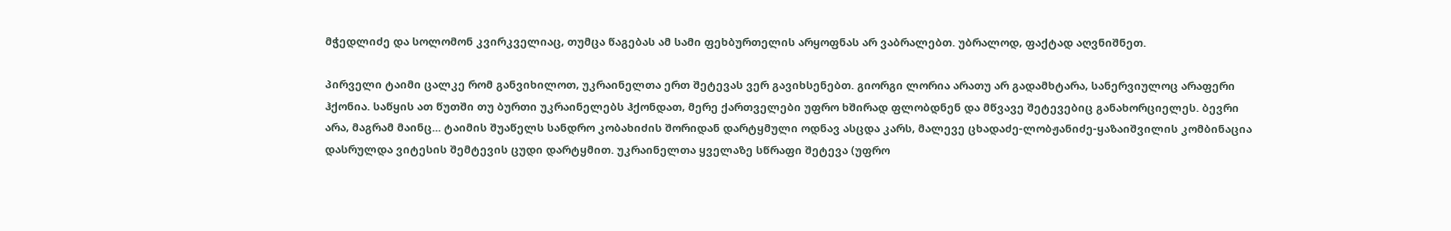მჭედლიძე და სოლომონ კვირკველიაც, თუმცა წაგებას ამ სამი ფეხბურთელის არყოფნას არ ვაბრალებთ. უბრალოდ, ფაქტად აღვნიშნეთ.

პირველი ტაიმი ცალკე რომ განვიხილოთ, უკრაინელთა ერთ შეტევას ვერ გავიხსენებთ. გიორგი ლორია არათუ არ გადამხტარა, სანერვიულოც არაფერი ჰქონია. საწყის ათ წუთში თუ ბურთი უკრაინელებს ჰქონდათ, მერე ქართველები უფრო ხშირად ფლობდნენ და მწვავე შეტევებიც განახორციელეს. ბევრი არა, მაგრამ მაინც... ტაიმის შუაწელს სანდრო კობახიძის შორიდან დარტყმული ოდნავ ასცდა კარს, მალევე ცხადაძე-ლობჟანიძე-ყაზაიშვილის კომბინაცია დასრულდა ვიტესის შემტევის ცუდი დარტყმით. უკრაინელთა ყველაზე სწრაფი შეტევა (უფრო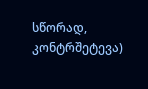სწორად, კონტრშეტევა)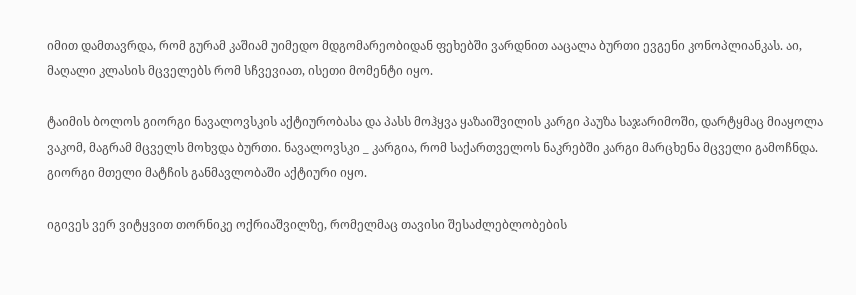იმით დამთავრდა, რომ გურამ კაშიამ უიმედო მდგომარეობიდან ფეხებში ვარდნით ააცალა ბურთი ევგენი კონოპლიანკას. აი, მაღალი კლასის მცველებს რომ სჩვევიათ, ისეთი მომენტი იყო.

ტაიმის ბოლოს გიორგი ნავალოვსკის აქტიურობასა და პასს მოჰყვა ყაზაიშვილის კარგი პაუზა საჯარიმოში, დარტყმაც მიაყოლა ვაკომ, მაგრამ მცველს მოხვდა ბურთი. ნავალოვსკი _ კარგია, რომ საქართველოს ნაკრებში კარგი მარცხენა მცველი გამოჩნდა. გიორგი მთელი მატჩის განმავლობაში აქტიური იყო.

იგივეს ვერ ვიტყვით თორნიკე ოქრიაშვილზე, რომელმაც თავისი შესაძლებლობების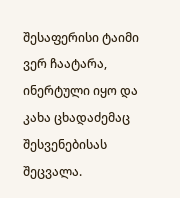შესაფერისი ტაიმი ვერ ჩაატარა, ინერტული იყო და კახა ცხადაძემაც შესვენებისას შეცვალა.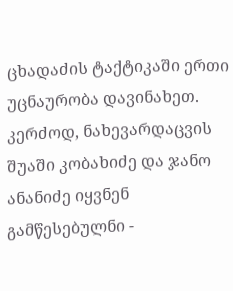ცხადაძის ტაქტიკაში ერთი უცნაურობა დავინახეთ. კერძოდ, ნახევარდაცვის შუაში კობახიძე და ჯანო ანანიძე იყვნენ გამწესებულნი -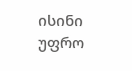ისინი უფრო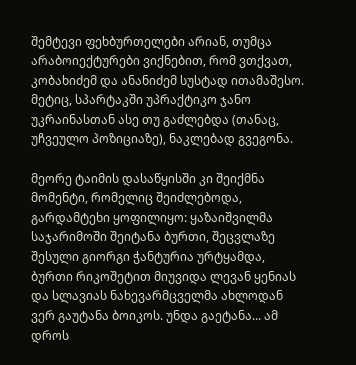შემტევი ფეხბურთელები არიან, თუმცა არაბოიექტურები ვიქნებით, რომ ვთქვათ, კობახიძემ და ანანიძემ სუსტად ითამაშესო. მეტიც, სპარტაკში უპრაქტიკო ჯანო უკრაინასთან ასე თუ გაძლებდა (თანაც, უჩვეულო პოზიციაზე), ნაკლებად გვეგონა.

მეორე ტაიმის დასაწყისში კი შეიქმნა მომენტი, რომელიც შეიძლებოდა, გარდამტეხი ყოფილიყო: ყაზაიშვილმა საჯარიმოში შეიტანა ბურთი, შეცვლაზე შესული გიორგი ჭანტურია ურტყამდა, ბურთი რიკოშეტით მიუვიდა ლევან ყენიას და სლავიას ნახევარმცველმა ახლოდან ვერ გაუტანა ბოიკოს. უნდა გაეტანა... ამ დროს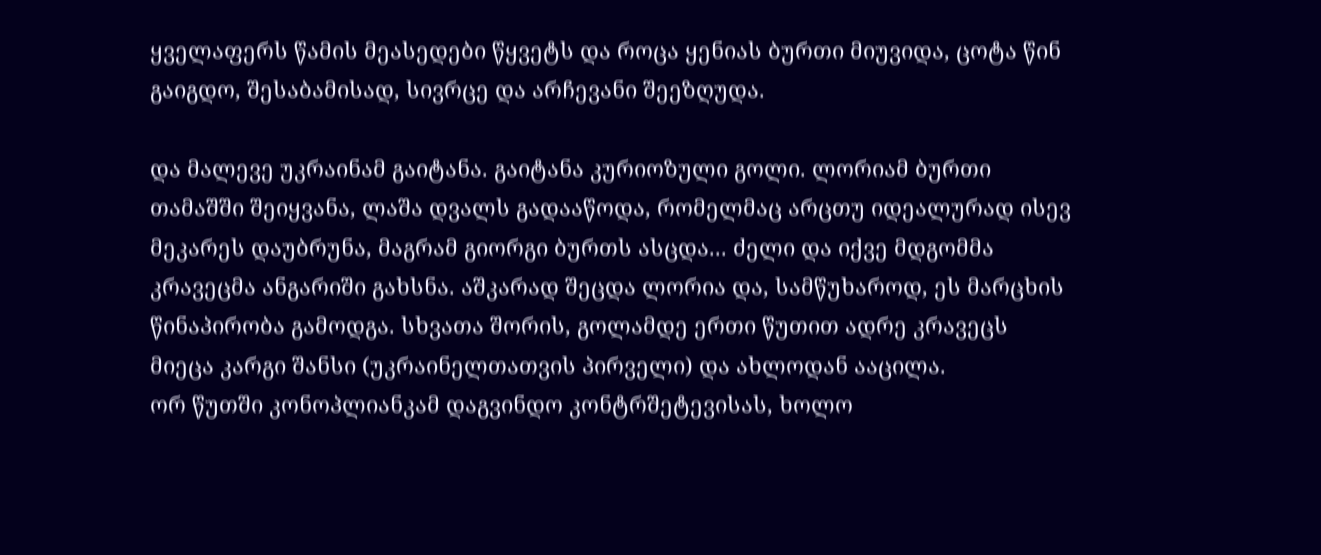ყველაფერს წამის მეასედები წყვეტს და როცა ყენიას ბურთი მიუვიდა, ცოტა წინ გაიგდო, შესაბამისად, სივრცე და არჩევანი შეეზღუდა.

და მალევე უკრაინამ გაიტანა. გაიტანა კურიოზული გოლი. ლორიამ ბურთი თამაშში შეიყვანა, ლაშა დვალს გადააწოდა, რომელმაც არცთუ იდეალურად ისევ მეკარეს დაუბრუნა, მაგრამ გიორგი ბურთს ასცდა... ძელი და იქვე მდგომმა კრავეცმა ანგარიში გახსნა. აშკარად შეცდა ლორია და, სამწუხაროდ, ეს მარცხის წინაპირობა გამოდგა. სხვათა შორის, გოლამდე ერთი წუთით ადრე კრავეცს მიეცა კარგი შანსი (უკრაინელთათვის პირველი) და ახლოდან ააცილა.
ორ წუთში კონოპლიანკამ დაგვინდო კონტრშეტევისას, ხოლო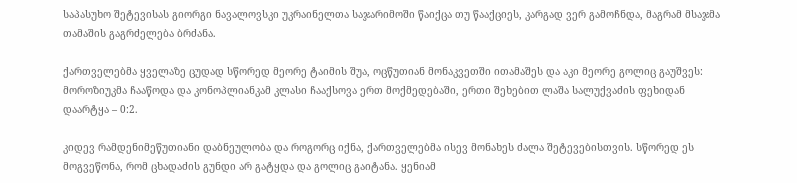საპასუხო შეტევისას გიორგი ნავალოვსკი უკრაინელთა საჯარიმოში წაიქცა თუ წააქციეს, კარგად ვერ გამოჩნდა, მაგრამ მსაჯმა თამაშის გაგრძელება ბრძანა.

ქართველებმა ყველაზე ცუდად სწორედ მეორე ტაიმის შუა, ოცწუთიან მონაკვეთში ითამაშეს და აკი მეორე გოლიც გაუშვეს: მოროზიუკმა ჩააწოდა და კონოპლიანკამ კლასი ჩააქსოვა ერთ მოქმედებაში, ერთი შეხებით ლაშა სალუქვაძის ფეხიდან დაარტყა – 0:2.

კიდევ რამდენიმეწუთიანი დაბნეულობა და როგორც იქნა, ქართველებმა ისევ მონახეს ძალა შეტევებისთვის. სწორედ ეს მოგვეწონა, რომ ცხადაძის გუნდი არ გატყდა და გოლიც გაიტანა. ყენიამ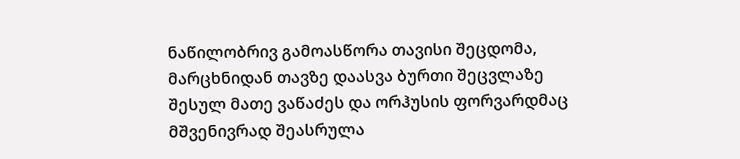ნაწილობრივ გამოასწორა თავისი შეცდომა, მარცხნიდან თავზე დაასვა ბურთი შეცვლაზე შესულ მათე ვაწაძეს და ორჰუსის ფორვარდმაც მშვენივრად შეასრულა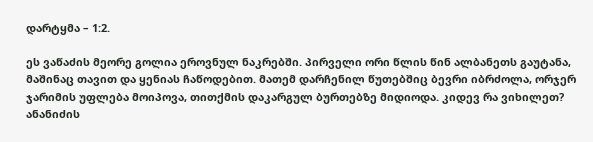დარტყმა – 1:2.

ეს ვაწაძის მეორე გოლია ეროვნულ ნაკრებში. პირველი ორი წლის წინ ალბანეთს გაუტანა,  მაშინაც თავით და ყენიას ჩაწოდებით. მათემ დარჩენილ წუთებშიც ბევრი იბრძოლა, ორჯერ ჯარიმის უფლება მოიპოვა, თითქმის დაკარგულ ბურთებზე მიდიოდა. კიდევ რა ვიხილეთ? ანანიძის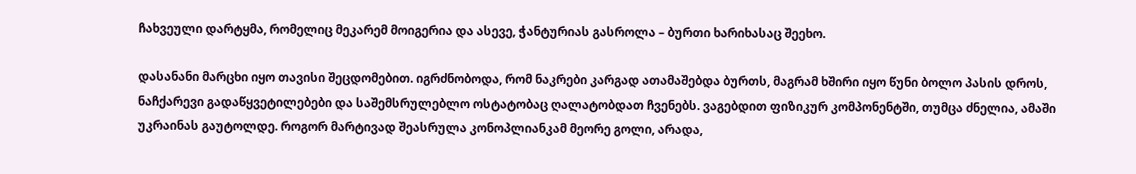ჩახვეული დარტყმა, რომელიც მეკარემ მოიგერია და ასევე, ჭანტურიას გასროლა – ბურთი ხარიხასაც შეეხო.

დასანანი მარცხი იყო თავისი შეცდომებით. იგრძნობოდა, რომ ნაკრები კარგად ათამაშებდა ბურთს, მაგრამ ხშირი იყო წუნი ბოლო პასის დროს, ნაჩქარევი გადაწყვეტილებები და საშემსრულებლო ოსტატობაც ღალატობდათ ჩვენებს. ვაგებდით ფიზიკურ კომპონენტში, თუმცა ძნელია, ამაში უკრაინას გაუტოლდე. როგორ მარტივად შეასრულა კონოპლიანკამ მეორე გოლი, არადა,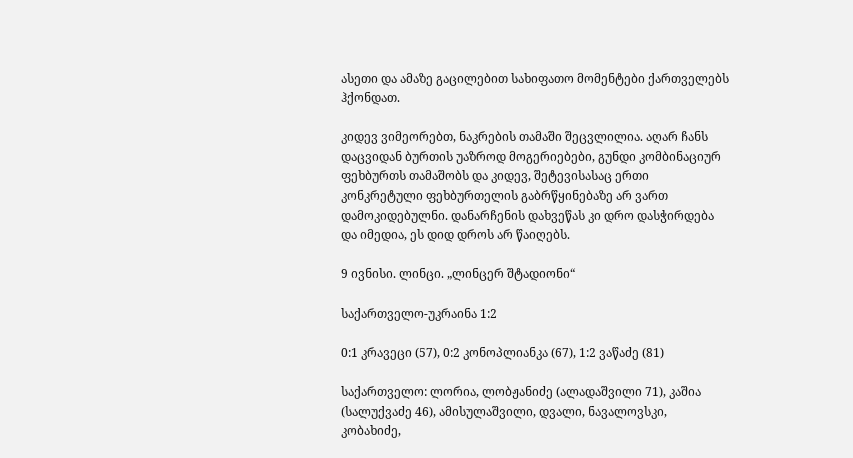ასეთი და ამაზე გაცილებით სახიფათო მომენტები ქართველებს ჰქონდათ.

კიდევ ვიმეორებთ, ნაკრების თამაში შეცვლილია. აღარ ჩანს დაცვიდან ბურთის უაზროდ მოგერიებები, გუნდი კომბინაციურ ფეხბურთს თამაშობს და კიდევ, შეტევისასაც ერთი კონკრეტული ფეხბურთელის გაბრწყინებაზე არ ვართ დამოკიდებულნი. დანარჩენის დახვეწას კი დრო დასჭირდება და იმედია, ეს დიდ დროს არ წაიღებს.

9 ივნისი. ლინცი. „ლინცერ შტადიონი“

საქართველო-უკრაინა 1:2

0:1 კრავეცი (57), 0:2 კონოპლიანკა (67), 1:2 ვაწაძე (81)

საქართველო: ლორია, ლობჟანიძე (ალადაშვილი 71), კაშია (სალუქვაძე 46), ამისულაშვილი, დვალი, ნავალოვსკი, კობახიძე,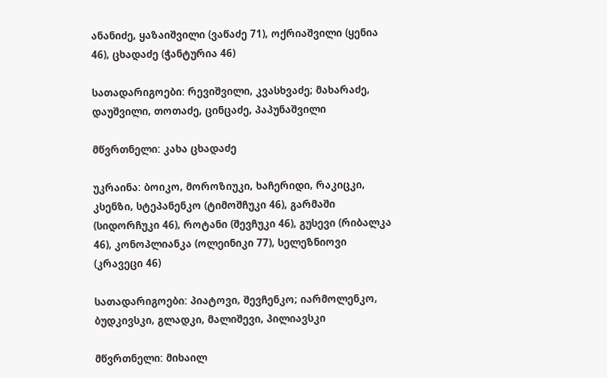ანანიძე, ყაზაიშვილი (ვაწაძე 71), ოქრიაშვილი (ყენია 46), ცხადაძე (ჭანტურია 46)

სათადარიგოები: რევიშვილი, კვასხვაძე; მახარაძე, დაუშვილი, თოთაძე, ცინცაძე, პაპუნაშვილი

მწვრთნელი: კახა ცხადაძე

უკრაინა: ბოიკო, მოროზიუკი, ხაჩერიდი, რაკიცკი, კსენზი, სტეპანენკო (ტიმოშჩუკი 46), გარმაში (სიდორჩუკი 46), როტანი (შევჩუკი 46), გუსევი (რიბალკა 46), კონოპლიანკა (ოლეინიკი 77), სელეზნიოვი (კრავეცი 46)

სათადარიგოები: პიატოვი, შევჩენკო; იარმოლენკო, ბუდკივსკი, გლადკი, მალიშევი, პილიავსკი

მწვრთნელი: მიხაილ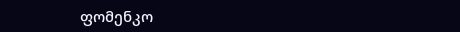ფომენკო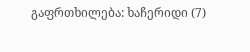გაფრთხილება: ხაჩერიდი (7)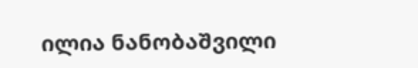ილია ნანობაშვილი